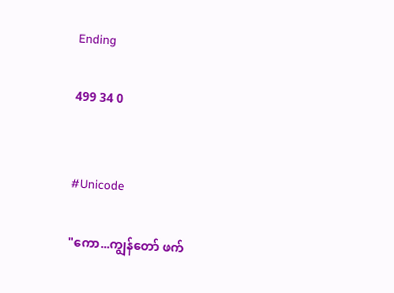Ending

499 34 0


#Unicode

"ကော...ကျွန်တော် ဖက်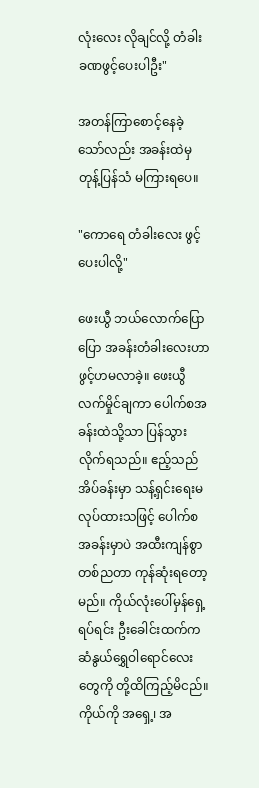လုံးလေး လိုချင်လို့ တံခါးခဏဖွင့်ပေးပါဦး"

အတန်ကြာစောင့်နေခဲ့သော်လည်း အခန်းထဲမှ တုန့်ပြန်သံ မကြားရပေ။

"ကောရေ တံခါးလေး ဖွင့်ပေးပါလို့"

ဖေးယွီ ဘယ်လောက်ပြောပြော အခန်းတံခါးလေးဟာ ဖွင့်ဟမလာခဲ့။ ဖေးယွီ လက်မှိုင်ချကာ ပေါက်စအခန်းထဲသို့သာ ပြန်သွားလိုက်ရသည်။ ဧည့်သည်အိပ်ခန်းမှာ သန့်ရှင်းရေးမလုပ်ထားသဖြင့် ပေါက်စအခန်းမှာပဲ အထီးကျန်စွာ တစ်ညတာ ကုန်ဆုံးရတော့မည်။ ကိုယ်လုံးပေါ်မှန်ရှေ့ရပ်ရင်း ဦးခေါင်းထက်က ဆံနွယ်ရွှေဝါရောင်လေးတွေကို တို့ထိကြည့်မိငည်။ ကိုယ်ကို အရှေ့၊ အ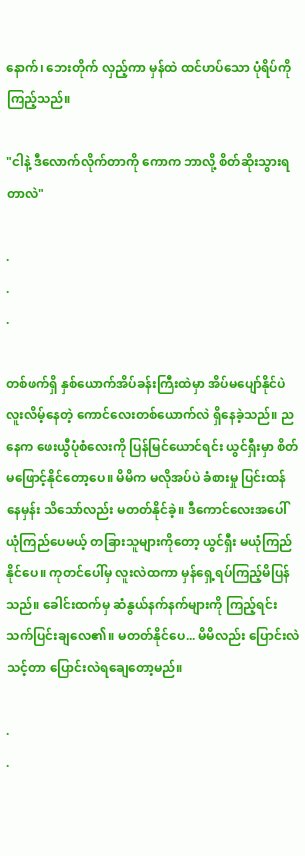နောက်၊ ဘေးတိုက် လှည့်ကာ မှန်ထဲ ထင်ဟပ်သော ပုံရိပ်ကို ကြည့်သည်။

"ငါနဲ့ ဒီလောက်လိုက်တာကို ကောက ဘာလို့ စိတ်ဆိုးသွားရတာလဲ"

.
.
.

တစ်ဖက်ရှိ နှစ်ယောက်အိပ်ခန်းကြီးထဲမှာ အိပ်မပျော်နိုင်ပဲ လူးလိမ့်နေတဲ့ ကောင်လေးတစ်ယောက်လဲ ရှိနေခဲ့သည်။ ညနေက ဖေးယွီပုံစံလေးကို ပြန်မြင်ယောင်ရင်း ယွင်ရှီးမှာ စိတ်မဖြောင့်နိုင်တော့ပေ။ မိမိက မလိုအပ်ပဲ ခံစားမှု ပြင်းထန်နေမှန်း သိသော်လည်း မတတ်နိုင်ခဲ့။ ဒီကောင်လေးအပေါ် ယုံကြည်ပေမယ့် တခြားသူများကိုတော့ ယွင်ရှီး မယုံကြည်နိုင်ပေ။ ကုတင်ပေါ်မှ လူးလဲထကာ မှန်ရှေ့ရပ်ကြည့်မိပြန်သည်။ ခေါင်းထက်မှ ဆံနွယ်နက်နက်များကို ကြည့်ရင်း သက်ပြင်းချလေ၏။ မတတ်နိုင်ပေ... မိမိလည်း ပြောင်းလဲသင့်တာ ပြောင်းလဲရချေတော့မည်။

.
.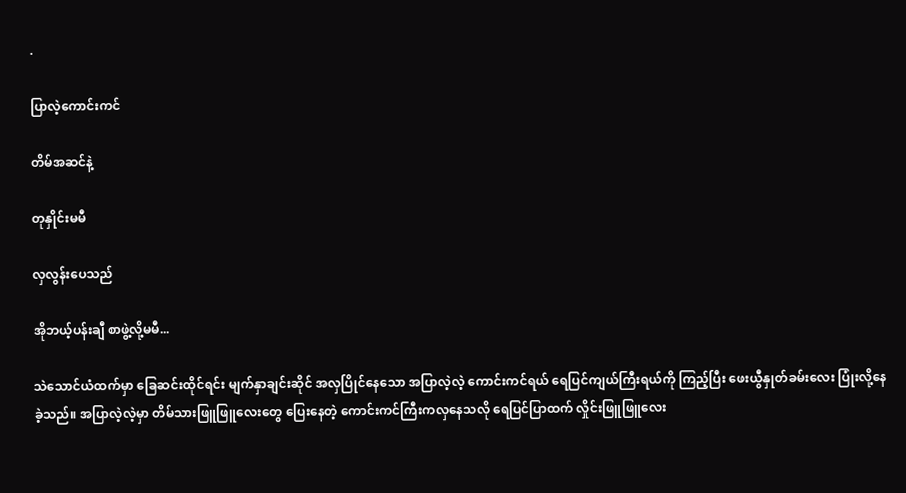.

ပြာလဲ့ကောင်းကင်

တိမ်အဆင်နဲ့

တုနှိုင်းမမီ

လှလွန်းပေသည်

အိုဘယ့်ပန်းချီ စာဖွဲ့လို့မမီ...

သဲသောင်ယံထက်မှာ ခြေဆင်းထိုင်ရင်း မျက်နှာချင်းဆိုင် အလှပြိုင်နေသော အပြာလဲ့လဲ့ ကောင်းကင်ရယ် ရေပြင်ကျယ်ကြီးရယ်ကို ကြည့်ပြီး ဖေးယွီနှုတ်ခမ်းလေး ပြုံးလို့နေခဲ့သည်။ အပြာလဲ့လဲ့မှာ တိမ်သားဖြူဖြူလေးတွေ ပြေးနေတဲ့ ကောင်းကင်ကြီးကလှနေသလို ရေပြင်ပြာထက် လှိုင်းဖြူဖြူလေး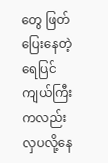တွေ ဖြတ်ပြေးနေတဲ့ ရေပြင်ကျယ်ကြီးကလည်း လှပလို့နေ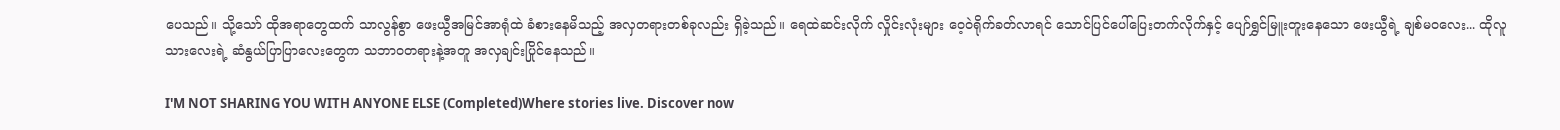ပေသည်။ သို့သော် ထိုအရာတွေထက် သာလွန်စွာ ဖေးယွီအမြင်အာရုံထဲ ခံစားနေမိသည့် အလှတရားတစ်ခုလည်း ရှိခဲ့သည်။ ရေထဲဆင်းလိုက် လှိုင်းလုံးများ ဝေ့ဝဲရိုက်ခတ်လာရင် သောင်ပြင်ပေါ်ပြေးတက်လိုက်နှင့် ပျော်ရွှင်မြူးတူးနေသော ဖေးယွီရဲ့ ချစ်မဝလေး... ထိုလူသားလေးရဲ့ ဆံနွယ်ပြာပြာလေးတွေက သဘာဝတရားနဲ့အတူ အလှချင်းပြိုင်နေသည်။

I'M NOT SHARING YOU WITH ANYONE ELSE (Completed)Where stories live. Discover now